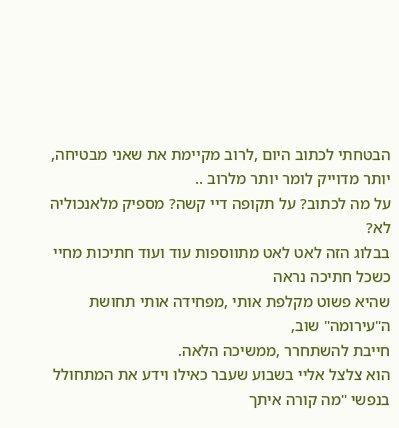הבטחתי לכתוב היום ,לרוב מקיימת את שאני מבטיחה, יותר מדוייק לומר יותר מלרוב ..
על מה לכתוב? על תקופה דיי קשה? מספיק מלאנכוליה לא?
בבלוג הזה לאט לאט מתווספות עוד ועוד חתיכות מחיי כשכל חתיכה נראה
שהיא פשוט מקלפת אותי ,מפחידה אותי תחושת ה"עירומה" שוב,
חייבת להשתחרר ,ממשיכה הלאה.
הוא צלצל אליי בשבוע שעבר כאילו וידע את המתחולל בנפשי "מה קורה איתך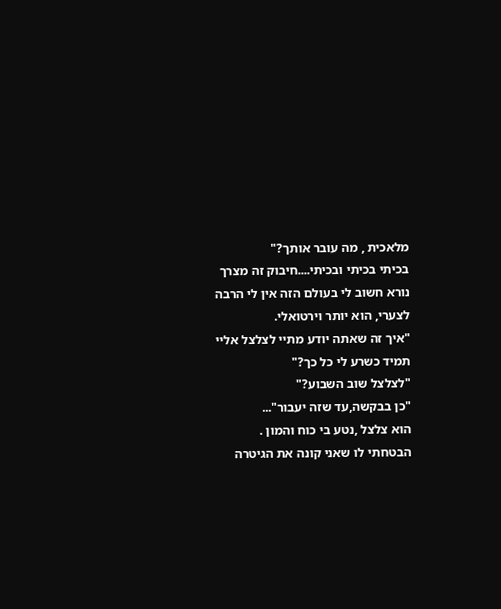מלאכית , מה עובר אותך?"
בכיתי בכיתי ובכיתי....חיבוק זה מצרך נורא חשוב לי בעולם הזה אין לי הרבה לצערי, הוא יותר וירטואלי.
"איך זה שאתה יודע מתיי לצלצל אליי תמיד כשרע לי כל כך?"
"לצלצל שוב השבוע?"
"כן בבקשה,עד שזה יעבור"...
הוא צלצל ,נטע בי כוח והמון .
הבטחתי לו שאני קונה את הגיטרה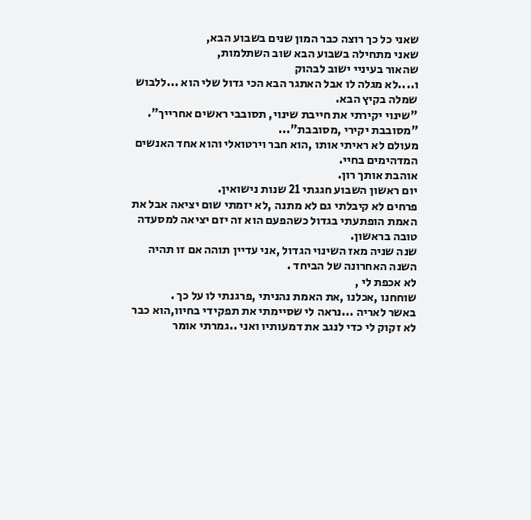שאני כל כך רוצה כבר המון שנים בשבוע הבא,
שאני מתחילה בשבוע הבא שוב השתלמות,
שהאור בעיניי ישוב לבהוק
ו....לא מגלה לו אבל האתגר הבא הכי גדול שלי הוא ...ללבוש שמלה בקיץ הבא.
"שינוי יקירתי את חייבת שינוי, תסובבי ראשים אחרייך".
"מסובבת יקירי ,מסובבת"...
מעולם לא ראיתי אותו ,הוא חבר וירטואלי והוא אחד האנשים המדהימים בחיי.
אוהבת אותך רון.
יום ראשון השבוע חגגתי 21 שנות נישואין.
פרחים לא קיבלתי גם לא מתנה ,לא יזמתי שום יציאה אבל את האמת הופתעתי בגדול כשהפעם הוא זה יזם יציאה למסעדה טובה בראשון.
שנה שניה מאז השינוי הגדול ,אני עדיין תוהה אם זו תהיה השנה האחרונה של הביחד .
לא אכפת לי ,
שוחחנו ,אכלנו ,את האמת נהניתי ,פרגנתי לו על כך .
באשר לאריה ...נראה לי שסיימתי את תפקידי בחיוו,הוא כבר לא זקוק לי כדי לנגב את דמעותיו ואני ..גמרתי אומר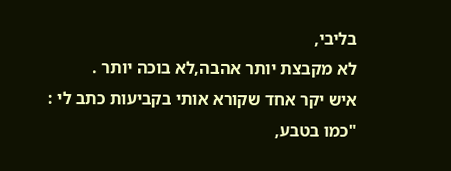בליבי,
לא מקבצת יותר אהבה,לא בוכה יותר .
איש יקר אחד שקורא אותי בקביעות כתב לי : "כמו בטבע,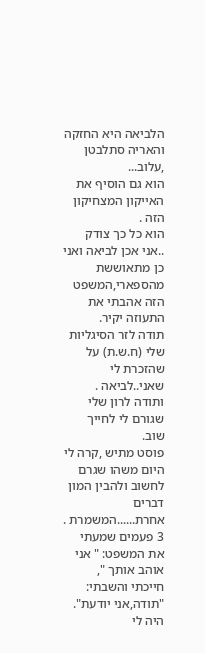הלביאה היא החזקה והאריה סתלבטן ,עלוב...
הוא גם הוסיף את האייקון המצחיקון הזה .
הוא כל כך צודק ..אני אכן לביאה ואני כן מתאוששת מהספארי,המשפט הזה אהבתי את התעוזה יקיר.
תודה לזר הסיגליות שלי (ח.ש.ת) על שהזכרת לי שאני..לביאה .
ותודה לרון שלי שגורם לי לחייך שוב.
פוסט מתיש ,קרה לי היום משהו שגרם לחשוב ולהבין המון דברים אחרת......המשמרת .
3 פעמים שמעתי את המשפט: " אני אוהב אותך ",
חייכתי והשבתי: "תודה,אני יודעת".
היה לי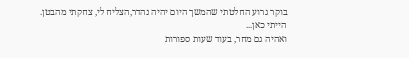בוקר גרוע החלטתי שהמשך היום יהיה נהדר,הצליח לי, צחקתי מהבטן.
הייתי כאן...
ואהיה גם מחר, בעוד שעות ספורות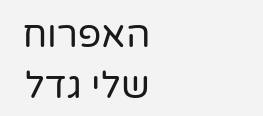האפרוח שלי גדל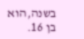בשנה,הוא בן 16.